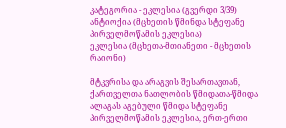კატეგორია - ეკლესია (გვერდი 3/39)
ანტიოქია (მცხეთის წმინდა სტეფანე პირველმოწამის ეკლესია)
ეკლესია (მცხეთა-მთიანეთი - მცხეთის რაიონი)

მტკვრისა და არაგვის შესართავთან, ქართველთა ნათლობის წმიდათა-წმიდა ალაგას აგებული წმიდა სტეფანე პირველმოწამის ეკლესია, ერთ-ერთი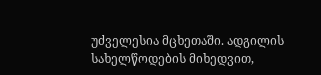უძველესია მცხეთაში. ადგილის სახელწოდების მიხედვით,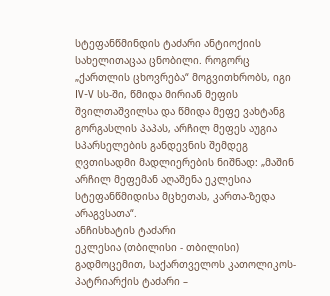სტეფანწმინდის ტაძარი ანტიოქიის სახელითაცაა ცნობილი. როგორც „ქართლის ცხოვრება“ მოგვითხრობს, იგი IV-V სს-ში, წმიდა მირიან მეფის შვილთაშვილსა და წმიდა მეფე ვახტანგ გორგასლის პაპას, არჩილ მეფეს აუგია სპარსელების განდევნის შემდეგ ღვთისადმი მადლიერების ნიშნად: „მაშინ არჩილ მეფემან აღაშენა ეკლესია სტეფანწმიდისა მცხეთას, კართა-ზედა არაგვსათა“.
ანჩისხატის ტაძარი
ეკლესია (თბილისი - თბილისი)
გადმოცემით, საქართველოს კათოლიკოს-პატრიარქის ტაძარი –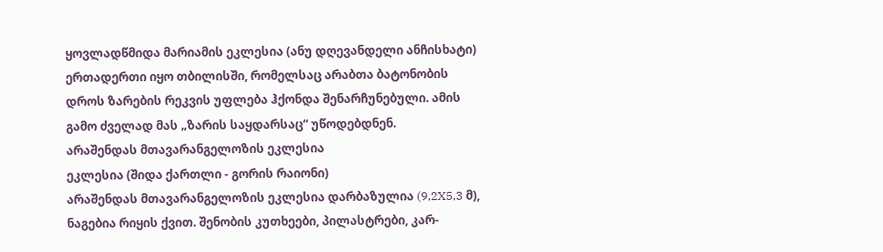ყოვლადწმიდა მარიამის ეკლესია (ანუ დღევანდელი ანჩისხატი) ერთადერთი იყო თბილისში, რომელსაც არაბთა ბატონობის დროს ზარების რეკვის უფლება ჰქონდა შენარჩუნებული. ამის გამო ძველად მას „ზარის საყდარსაც“ უწოდებდნენ.
არაშენდას მთავარანგელოზის ეკლესია
ეკლესია (შიდა ქართლი - გორის რაიონი)
არაშენდას მთავარანგელოზის ეკლესია დარბაზულია (9,2X5,3 მ), ნაგებია რიყის ქვით. შენობის კუთხეები, პილასტრები, კარ-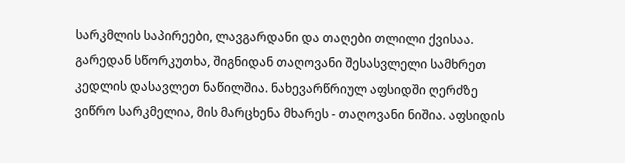სარკმლის საპირეები, ლავგარდანი და თაღები თლილი ქვისაა. გარედან სწორკუთხა, შიგნიდან თაღოვანი შესასვლელი სამხრეთ კედლის დასავლეთ ნაწილშია. ნახევარწრიულ აფსიდში ღერძზე ვიწრო სარკმელია, მის მარცხენა მხარეს - თაღოვანი ნიშია. აფსიდის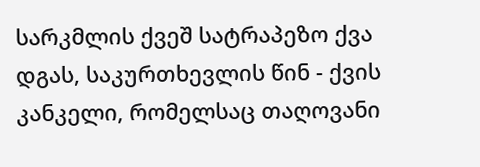სარკმლის ქვეშ სატრაპეზო ქვა დგას, საკურთხევლის წინ - ქვის კანკელი, რომელსაც თაღოვანი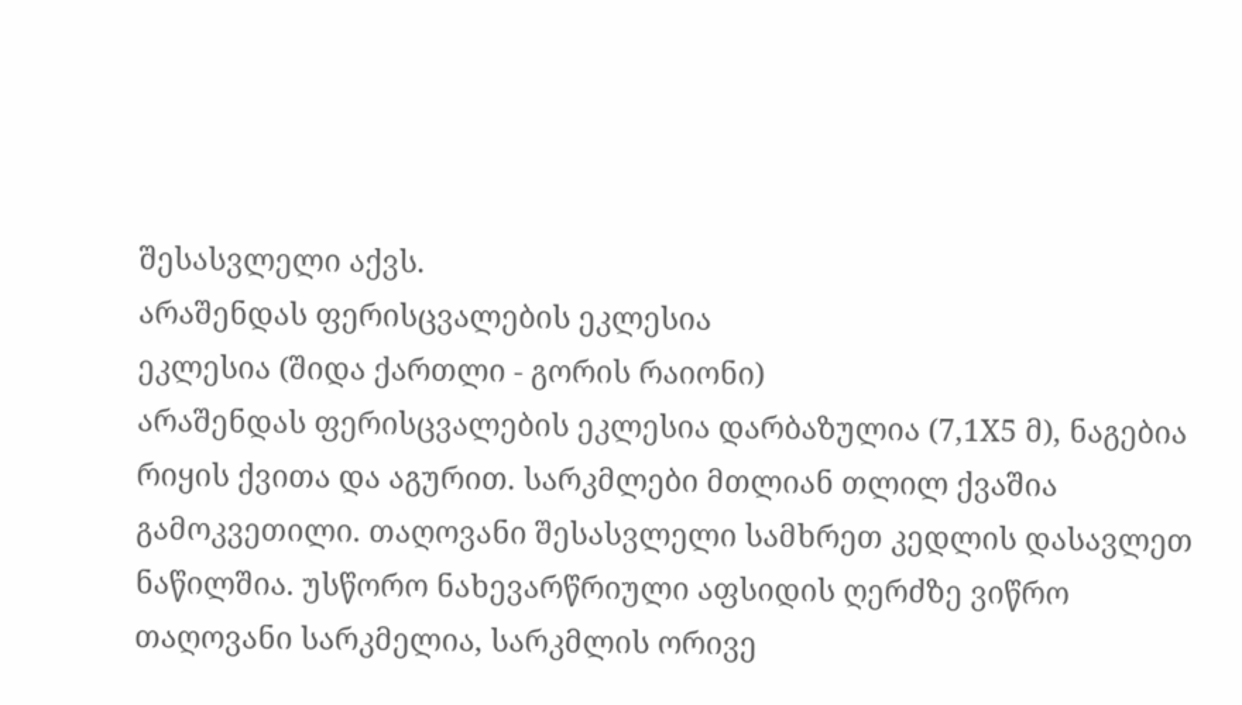შესასვლელი აქვს.
არაშენდას ფერისცვალების ეკლესია
ეკლესია (შიდა ქართლი - გორის რაიონი)
არაშენდას ფერისცვალების ეკლესია დარბაზულია (7,1X5 მ), ნაგებია რიყის ქვითა და აგურით. სარკმლები მთლიან თლილ ქვაშია გამოკვეთილი. თაღოვანი შესასვლელი სამხრეთ კედლის დასავლეთ ნაწილშია. უსწორო ნახევარწრიული აფსიდის ღერძზე ვიწრო თაღოვანი სარკმელია, სარკმლის ორივე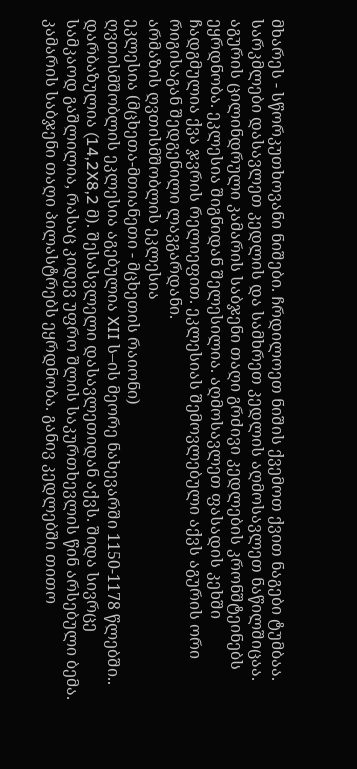მხარეს - სწორკუთხოვანი ნიშები. ჩრდილოეთ ნიშის ქვემოთ ქვით ნაგები ტუმბაა. სარკმლები დასავლეთ კედლის და სამხრეთ კედლის აღმოსავლეთ ნაწილშიცაა. აგურის ცილინდრული კამარის საბჯენი თაღი გრძივი კედლების კრონშტეინებს ეყრდნობა. ეკლესია შიგნიდან შელესილია. აღმოსავლეთ ფასადის კეხში ჩადგმულია ქვა ჯვრის რელიეფით. ეკლესიას შემოვლებული აქვს აგურის ორი რიგისაგან შედგენილი ლავგარდანი.
არმაზის ღვთისმშობლის ეკლესია
ეკლესია (მცხეთა-მთიანეთი - მცხეთის რაიონი)
ღვთისმშობლის ეკლესია აგებულია XII ს–ის მეორე ნახევარში 1150-1178 წლებში.. დარბაზულია (14,2X8,2 მ). შესასვლელი დასავლეთიდან აქვს. შიდა სივრცე სამკაოდ გაშლილია, რასაც კიდევ უფრო შლის საკურთხევლის წინ არსებული ბემა. კამარის საბჯენი თაღი პილასტრებს ეყრდნობა. განივ კედლებში თითო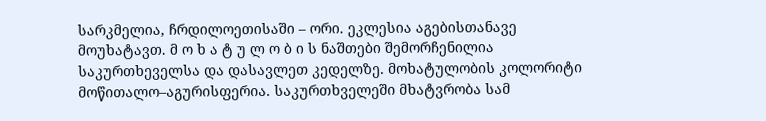სარკმელია, ჩრდილოეთისაში – ორი. ეკლესია აგებისთანავე მოუხატავთ. მ ო ხ ა ტ უ ლ ო ბ ი ს ნაშთები შემორჩენილია საკურთხეველსა და დასავლეთ კედელზე. მოხატულობის კოლორიტი მოწითალო–აგურისფერია. საკურთხველეში მხატვრობა სამ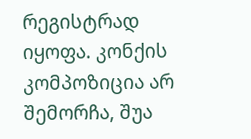რეგისტრად იყოფა. კონქის კომპოზიცია არ შემორჩა, შუა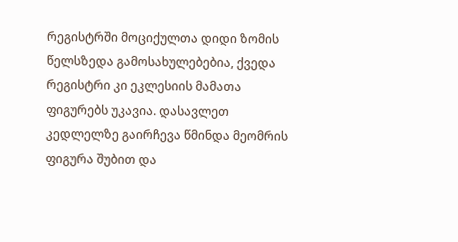რეგისტრში მოციქულთა დიდი ზომის წელსზედა გამოსახულებებია, ქვედა რეგისტრი კი ეკლესიის მამათა ფიგურებს უკავია. დასავლეთ კედლელზე გაირჩევა წმინდა მეომრის ფიგურა შუბით და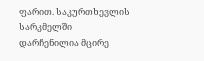ფარით. საკურთხევლის სარკმელში დარჩენილია მცირე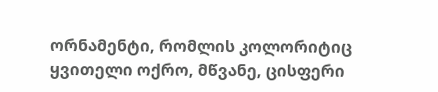ორნამენტი, რომლის კოლორიტიც ყვითელი ოქრო, მწვანე, ცისფერი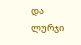და ლურჯი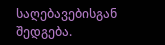საღებავებისგან შედგება.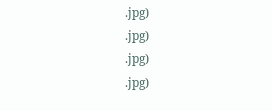.jpg)
.jpg)
.jpg)
.jpg)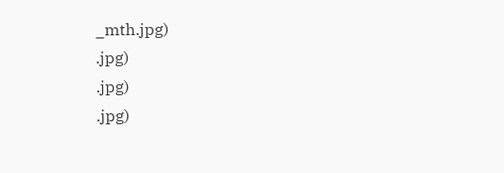_mth.jpg)
.jpg)
.jpg)
.jpg)